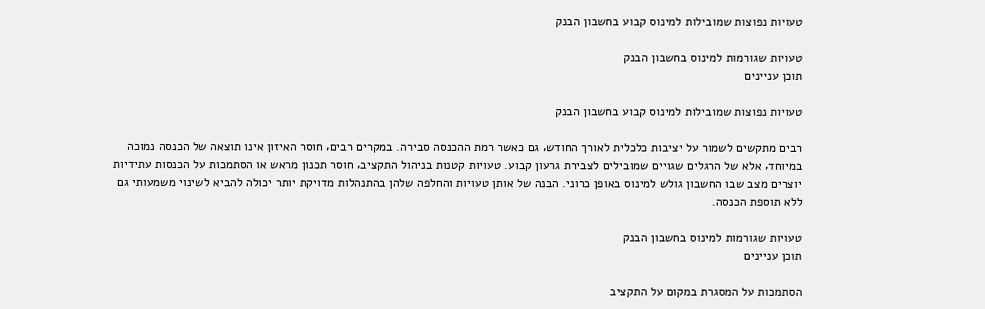טעויות נפוצות שמובילות למינוס קבוע בחשבון הבנק

טעויות שגורמות למינוס בחשבון הבנק
תוכן עניינים

טעויות נפוצות שמובילות למינוס קבוע בחשבון הבנק

רבים מתקשים לשמור על יציבות כלכלית לאורך החודש‚ גם כאשר רמת ההכנסה סבירה. במקרים רבים‚ חוסר האיזון אינו תוצאה של הכנסה נמוכה במיוחד‚ אלא של הרגלים שגויים שמובילים לצבירת גרעון קבוע. טעויות קטנות בניהול התקציב‚ חוסר תכנון מראש או הסתמכות על הכנסות עתידיות יוצרים מצב שבו החשבון גולש למינוס באופן כרוני. הבנה של אותן טעויות והחלפה שלהן בהתנהלות מדויקת יותר יכולה להביא לשינוי משמעותי גם ללא תוספת הכנסה.

טעויות שגורמות למינוס בחשבון הבנק
תוכן עניינים

הסתמכות על המסגרת במקום על התקציב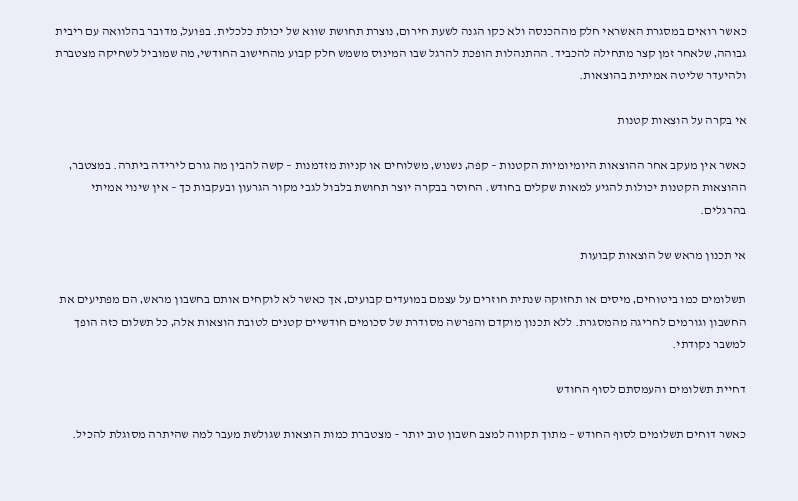כאשר רואים במסגרת האשראי חלק מההכנסה ולא כקו הגנה לשעת חירום‚ נוצרת תחושת שווא של יכולת כלכלית. בפועל‚ מדובר בהלוואה עם ריבית גבוהה‚ שלאחר זמן קצר מתחילה להכביד. ההתנהלות הופכת להרגל שבו המינוס משמש חלק קבוע מהחישוב החודשי‚ מה שמוביל לשחיקה מצטברת ולהיעדר שליטה אמיתית בהוצאות.

אי בקרה על הוצאות קטנות

כאשר אין מעקב אחר ההוצאות היומיומיות הקטנות – קפה‚ נשנוש‚ משלוחים או קניות מזדמנות – קשה להבין מה גורם לירידה ביתרה. במצטבר‚ ההוצאות הקטנות יכולות להגיע למאות שקלים בחודש. החוסר בבקרה יוצר תחושת בלבול לגבי מקור הגרעון ובעקבות כך – אין שינוי אמיתי בהרגלים.

אי תכנון מראש של הוצאות קבועות

תשלומים כמו ביטוחים‚ מיסים או תחזוקה שנתית חוזרים על עצמם במועדים קבועים‚ אך כאשר לא לוקחים אותם בחשבון מראש‚ הם מפתיעים את החשבון וגורמים לחריגה מהמסגרת. ללא תכנון מוקדם והפרשה מסודרת של סכומים חודשיים קטנים לטובת הוצאות אלה‚ כל תשלום כזה הופך למשבר נקודתי.

דחיית תשלומים והעמסתם לסוף החודש

כאשר דוחים תשלומים לסוף החודש – מתוך תקווה למצב חשבון טוב יותר – מצטברת כמות הוצאות שגולשת מעבר למה שהיתרה מסוגלת להכיל.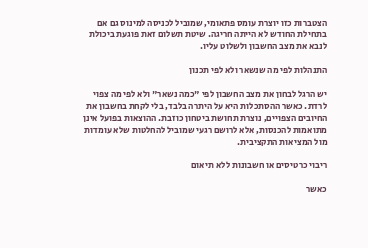הצטברות כזו יוצרת עומס פתאומי‚ שמוביל לכניסה למינוס גם אם בתחילת החודש לא הייתה חריגה. שיטת תשלום זאת פוגעת ביכולת לנבא את מצב החשבון ולשלוט עליו.

התנהלות לפי מה שנשאר ולא לפי תכנון

יש הרגל לבחון את מצב החשבון לפי "כמה נשאר" ולא לפי מה צפוי לרדת. כאשר ההסתכלות היא על היתרה בלבד‚ בלי לקחת בחשבון את החיובים הצפויים‚ נוצרת תחושת ביטחון כוזבת. ההוצאות בפועל אינן מתואמות להכנסות‚ אלא לרושם רגעי שמוביל להחלטות שלא עומדות מול המציאות התקציבית.

ריבוי כרטיסים או חשבונות ללא תיאום

כאשר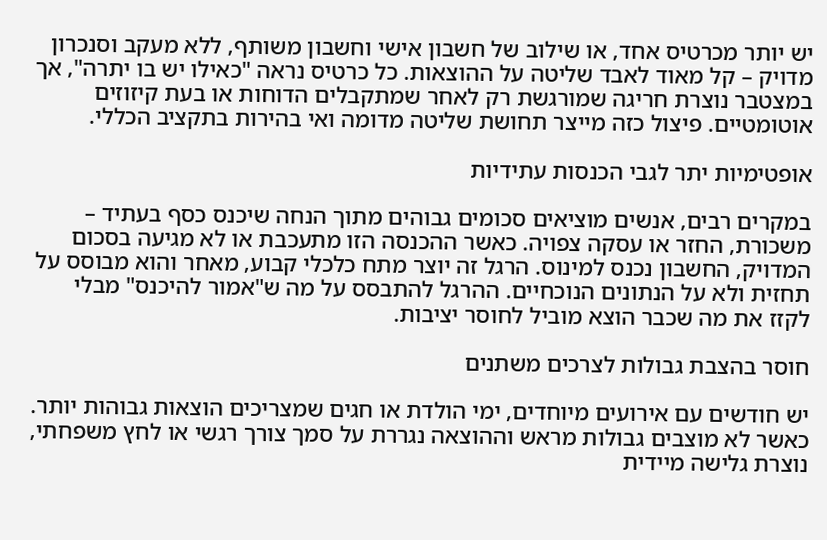יש יותר מכרטיס אחד‚ או שילוב של חשבון אישי וחשבון משותף‚ ללא מעקב וסנכרון מדויק – קל מאוד לאבד שליטה על ההוצאות. כל כרטיס נראה "כאילו יש בו יתרה"‚ אך במצטבר נוצרת חריגה שמורגשת רק לאחר שמתקבלים הדוחות או בעת קיזוזים אוטומטיים. פיצול כזה מייצר תחושת שליטה מדומה ואי בהירות בתקציב הכללי.

אופטימיות יתר לגבי הכנסות עתידיות

במקרים רבים‚ אנשים מוציאים סכומים גבוהים מתוך הנחה שיכנס כסף בעתיד – משכורת‚ החזר או עסקה צפויה. כאשר ההכנסה הזו מתעכבת או לא מגיעה בסכום המדויק‚ החשבון נכנס למינוס. הרגל זה יוצר מתח כלכלי קבוע‚ מאחר והוא מבוסס על תחזית ולא על הנתונים הנוכחיים. ההרגל להתבסס על מה ש"אמור להיכנס" מבלי לקזז את מה שכבר הוצא מוביל לחוסר יציבות.

חוסר בהצבת גבולות לצרכים משתנים

יש חודשים עם אירועים מיוחדים‚ ימי הולדת או חגים שמצריכים הוצאות גבוהות יותר. כאשר לא מוצבים גבולות מראש וההוצאה נגררת על סמך צורך רגשי או לחץ משפחתי‚ נוצרת גלישה מיידית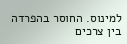למינוס. החוסר בהפרדה בין צרכים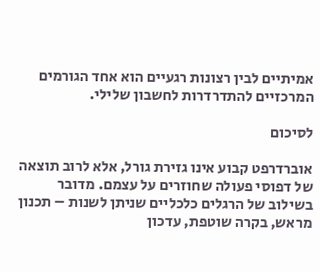אמיתיים לבין רצונות רגעיים הוא אחד הגורמים המרכזיים להתדרדרות לחשבון שלילי.

לסיכום

אוברדרפט קבוע אינו גזירת גורל‚ אלא לרוב תוצאה של דפוסי פעולה שחוזרים על עצמם. מדובר בשילוב של הרגלים כלכליים שניתן לשנות – תכנון מראש‚ בקרה שוטפת‚ עדכון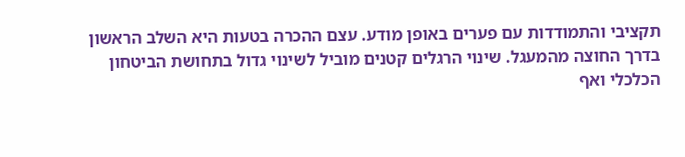תקציבי והתמודדות עם פערים באופן מודע. עצם ההכרה בטעות היא השלב הראשון בדרך החוצה מהמעגל. שינוי הרגלים קטנים מוביל לשינוי גדול בתחושת הביטחון הכלכלי ואף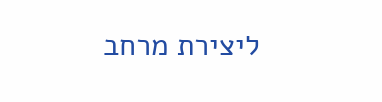ליצירת מרחב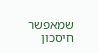שמאפשר חיסכון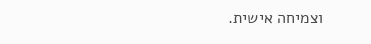וצמיחה אישית.